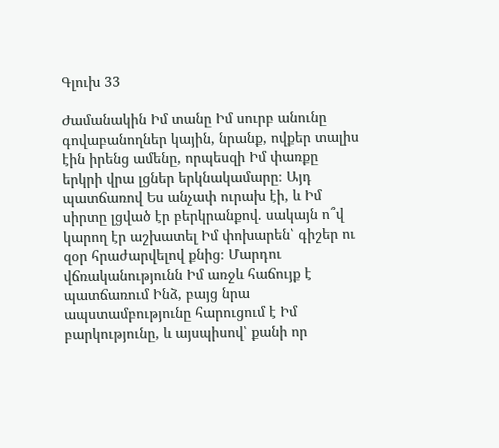Գլուխ 33

Ժամանակին Իմ տանը Իմ սուրբ անունը գովաբանողներ կային, նրանք, ովքեր տալիս էին իրենց ամենը, որպեսզի Իմ փառքը երկրի վրա լցներ երկնակամարը։ Այդ պատճառով Ես անչափ ուրախ էի, և Իմ սիրտը լցված էր բերկրանքով. սակայն ո՞վ կարող էր աշխատել Իմ փոխարեն՝ գիշեր ու զօր հրաժարվելով քնից։ Մարդու վճռականությունն Իմ առջև հաճույք է պատճառում Ինձ, բայց նրա ապստամբությունը հարուցում է Իմ բարկությունը, և այսպիսով՝ քանի որ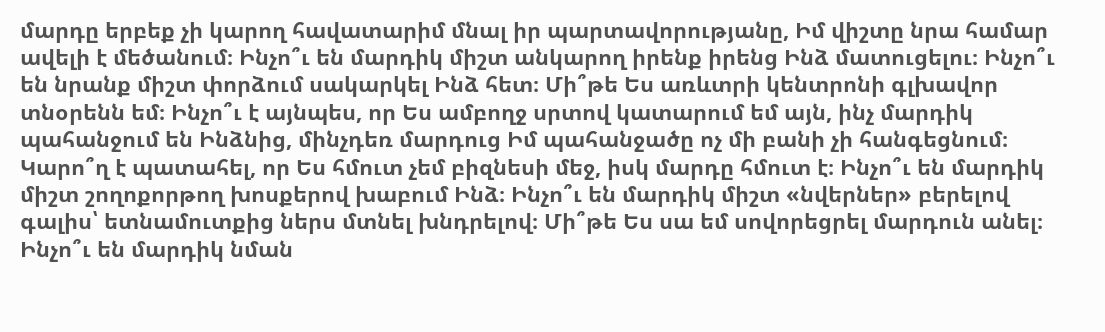մարդը երբեք չի կարող հավատարիմ մնալ իր պարտավորությանը, Իմ վիշտը նրա համար ավելի է մեծանում։ Ինչո՞ւ են մարդիկ միշտ անկարող իրենք իրենց Ինձ մատուցելու։ Ինչո՞ւ են նրանք միշտ փորձում սակարկել Ինձ հետ։ Մի՞թե Ես առևտրի կենտրոնի գլխավոր տնօրենն եմ։ Ինչո՞ւ է այնպես, որ Ես ամբողջ սրտով կատարում եմ այն, ինչ մարդիկ պահանջում են Ինձնից, մինչդեռ մարդուց Իմ պահանջածը ոչ մի բանի չի հանգեցնում։ Կարո՞ղ է պատահել, որ Ես հմուտ չեմ բիզնեսի մեջ, իսկ մարդը հմուտ է։ Ինչո՞ւ են մարդիկ միշտ շողոքորթող խոսքերով խաբում Ինձ։ Ինչո՞ւ են մարդիկ միշտ «նվերներ» բերելով գալիս՝ ետնամուտքից ներս մտնել խնդրելով։ Մի՞թե Ես սա եմ սովորեցրել մարդուն անել։ Ինչո՞ւ են մարդիկ նման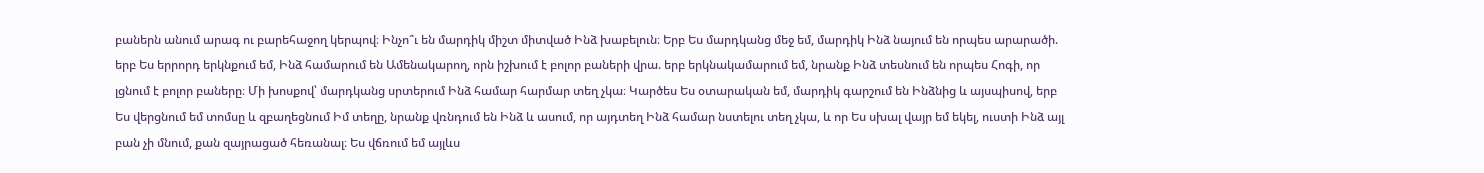բաներն անում արագ ու բարեհաջող կերպով։ Ինչո՞ւ են մարդիկ միշտ միտված Ինձ խաբելուն։ Երբ Ես մարդկանց մեջ եմ, մարդիկ Ինձ նայում են որպես արարածի. երբ Ես երրորդ երկնքում եմ, Ինձ համարում են Ամենակարող, որն իշխում է բոլոր բաների վրա. երբ երկնակամարում եմ, նրանք Ինձ տեսնում են որպես Հոգի, որ լցնում է բոլոր բաները։ Մի խոսքով՝ մարդկանց սրտերում Ինձ համար հարմար տեղ չկա։ Կարծես Ես օտարական եմ, մարդիկ գարշում են Ինձնից և այսպիսով, երբ Ես վերցնում եմ տոմսը և զբաղեցնում Իմ տեղը, նրանք վռնդում են Ինձ և ասում, որ այդտեղ Ինձ համար նստելու տեղ չկա, և որ Ես սխալ վայր եմ եկել, ուստի Ինձ այլ բան չի մնում, քան զայրացած հեռանալ։ Ես վճռում եմ այլևս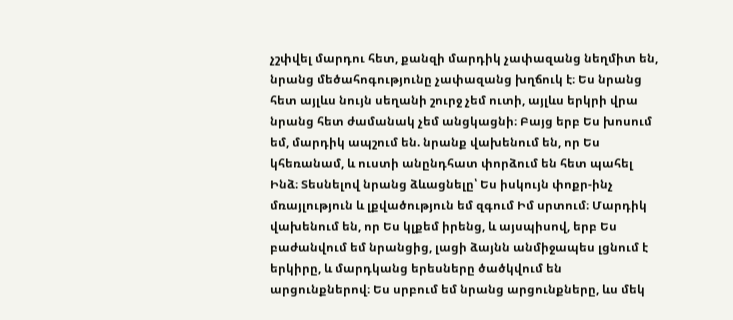չշփվել մարդու հետ, քանզի մարդիկ չափազանց նեղմիտ են, նրանց մեծահոգությունը չափազանց խղճուկ է։ Ես նրանց հետ այլևս նույն սեղանի շուրջ չեմ ուտի, այլևս երկրի վրա նրանց հետ ժամանակ չեմ անցկացնի։ Բայց երբ Ես խոսում եմ, մարդիկ ապշում են. նրանք վախենում են, որ Ես կհեռանամ, և ուստի անընդհատ փորձում են հետ պահել Ինձ։ Տեսնելով նրանց ձևացնելը՝ Ես իսկույն փոքր-ինչ մռայլություն և լքվածություն եմ զգում Իմ սրտում։ Մարդիկ վախենում են, որ Ես կլքեմ իրենց, և այսպիսով, երբ Ես բաժանվում եմ նրանցից, լացի ձայնն անմիջապես լցնում է երկիրը, և մարդկանց երեսները ծածկվում են արցունքներով։ Ես սրբում եմ նրանց արցունքները, ևս մեկ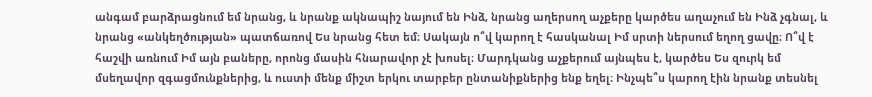անգամ բարձրացնում եմ նրանց, և նրանք ակնապիշ նայում են Ինձ, նրանց աղերսող աչքերը կարծես աղաչում են Ինձ չգնալ, և նրանց «անկեղծության» պատճառով Ես նրանց հետ եմ։ Սակայն ո՞վ կարող է հասկանալ Իմ սրտի ներսում եղող ցավը։ Ո՞վ է հաշվի առնում Իմ այն բաները, որոնց մասին հնարավոր չէ խոսել։ Մարդկանց աչքերում այնպես է, կարծես Ես զուրկ եմ մսեղավոր զգացմունքներից, և ուստի մենք միշտ երկու տարբեր ընտանիքներից ենք եղել։ Ինչպե՞ս կարող էին նրանք տեսնել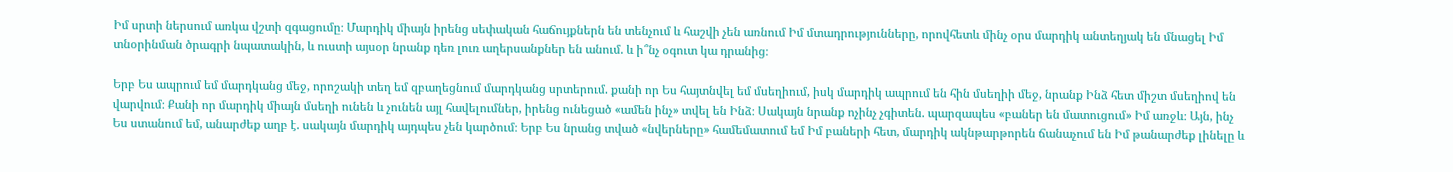Իմ սրտի ներսում առկա վշտի զգացումը։ Մարդիկ միայն իրենց սեփական հաճույքներն են տենչում և հաշվի չեն առնում Իմ մտադրությունները, որովհետև մինչ օրս մարդիկ անտեղյակ են մնացել Իմ տնօրինման ծրագրի նպատակին, և ուստի այսօր նրանք դեռ լուռ աղերսանքներ են անում. և ի՞նչ օգուտ կա դրանից։

Երբ Ես ապրում եմ մարդկանց մեջ, որոշակի տեղ եմ զբաղեցնում մարդկանց սրտերում. քանի որ Ես հայտնվել եմ մսեղիում, իսկ մարդիկ ապրում են հին մսեղիի մեջ, նրանք Ինձ հետ միշտ մսեղիով են վարվում։ Քանի որ մարդիկ միայն մսեղի ունեն և չունեն այլ հավելումներ, իրենց ունեցած «ամեն ինչ» տվել են Ինձ։ Սակայն նրանք ոչինչ չգիտեն. պարզապես «բաներ են մատուցում» Իմ առջև։ Այն, ինչ Ես ստանում եմ, անարժեք աղբ է. սակայն մարդիկ այդպես չեն կարծում։ Երբ Ես նրանց տված «նվերները» համեմատում եմ Իմ բաների հետ, մարդիկ ակնթարթորեն ճանաչում են Իմ թանարժեք լինելը և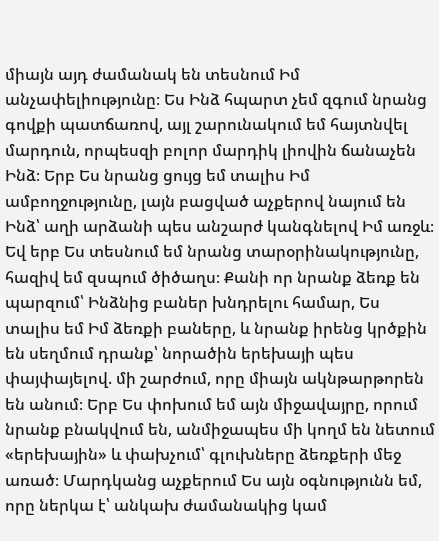միայն այդ ժամանակ են տեսնում Իմ անչափելիությունը։ Ես Ինձ հպարտ չեմ զգում նրանց գովքի պատճառով, այլ շարունակում եմ հայտնվել մարդուն, որպեսզի բոլոր մարդիկ լիովին ճանաչեն Ինձ։ Երբ Ես նրանց ցույց եմ տալիս Իմ ամբողջությունը, լայն բացված աչքերով նայում են Ինձ՝ աղի արձանի պես անշարժ կանգնելով Իմ առջև։ Եվ երբ Ես տեսնում եմ նրանց տարօրինակությունը, հազիվ եմ զսպում ծիծաղս։ Քանի որ նրանք ձեռք են պարզում՝ Ինձնից բաներ խնդրելու համար, Ես տալիս եմ Իմ ձեռքի բաները, և նրանք իրենց կրծքին են սեղմում դրանք՝ նորածին երեխայի պես փայփայելով. մի շարժում, որը միայն ակնթարթորեն են անում։ Երբ Ես փոխում եմ այն միջավայրը, որում նրանք բնակվում են, անմիջապես մի կողմ են նետում «երեխային» և փախչում՝ գլուխները ձեռքերի մեջ առած։ Մարդկանց աչքերում Ես այն օգնությունն եմ, որը ներկա է՝ անկախ ժամանակից կամ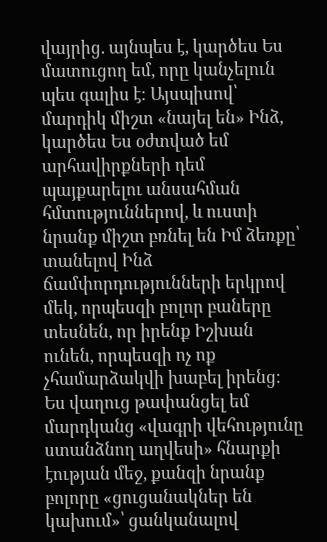վայրից. այնպես է, կարծես Ես մատուցող եմ, որը կանչելուն պես գալիս է։ Այսպիսով՝ մարդիկ միշտ «նայել են» Ինձ, կարծես Ես օժտված եմ արհավիրքների դեմ պայքարելու անսահման հմտություններով, և ուստի նրանք միշտ բռնել են Իմ ձեռքը՝ տանելով Ինձ ճամփորդությունների երկրով մեկ, որպեսզի բոլոր բաները տեսնեն, որ իրենք Իշխան ունեն, որպեսզի ոչ ոք չհամարձակվի խաբել իրենց։ Ես վաղուց թափանցել եմ մարդկանց «վագրի վեհությունը ստանձնող աղվեսի» հնարքի էության մեջ, քանզի նրանք բոլորը «ցուցանակներ են կախում»՝ ցանկանալով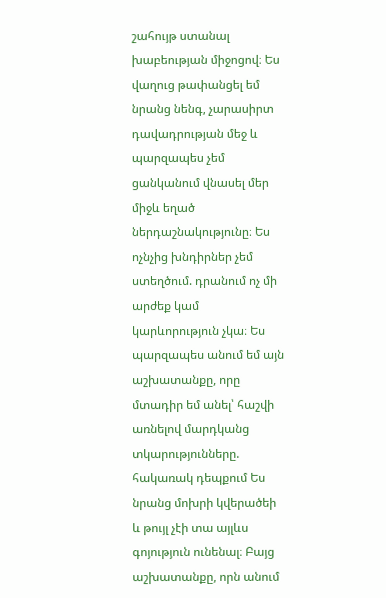շահույթ ստանալ խաբեության միջոցով։ Ես վաղուց թափանցել եմ նրանց նենգ, չարասիրտ դավադրության մեջ և պարզապես չեմ ցանկանում վնասել մեր միջև եղած ներդաշնակությունը։ Ես ոչնչից խնդիրներ չեմ ստեղծում. դրանում ոչ մի արժեք կամ կարևորություն չկա։ Ես պարզապես անում եմ այն աշխատանքը, որը մտադիր եմ անել՝ հաշվի առնելով մարդկանց տկարությունները. հակառակ դեպքում Ես նրանց մոխրի կվերածեի և թույլ չէի տա այլևս գոյություն ունենալ։ Բայց աշխատանքը, որն անում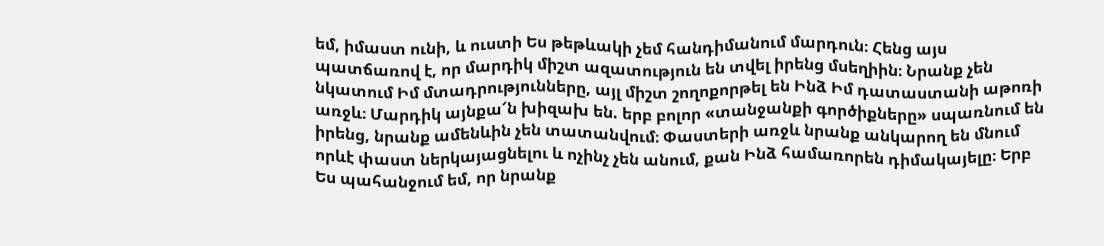եմ, իմաստ ունի, և ուստի Ես թեթևակի չեմ հանդիմանում մարդուն։ Հենց այս պատճառով է, որ մարդիկ միշտ ազատություն են տվել իրենց մսեղիին։ Նրանք չեն նկատում Իմ մտադրությունները, այլ միշտ շողոքորթել են Ինձ Իմ դատաստանի աթոռի առջև։ Մարդիկ այնքա՜ն խիզախ են. երբ բոլոր «տանջանքի գործիքները» սպառնում են իրենց, նրանք ամենևին չեն տատանվում։ Փաստերի առջև նրանք անկարող են մնում որևէ փաստ ներկայացնելու և ոչինչ չեն անում, քան Ինձ համառորեն դիմակայելը։ Երբ Ես պահանջում եմ, որ նրանք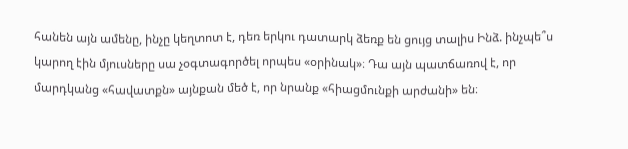հանեն այն ամենը, ինչը կեղտոտ է, դեռ երկու դատարկ ձեռք են ցույց տալիս Ինձ. ինչպե՞ս կարող էին մյուսները սա չօգտագործել որպես «օրինակ»։ Դա այն պատճառով է, որ մարդկանց «հավատքն» այնքան մեծ է, որ նրանք «հիացմունքի արժանի» են։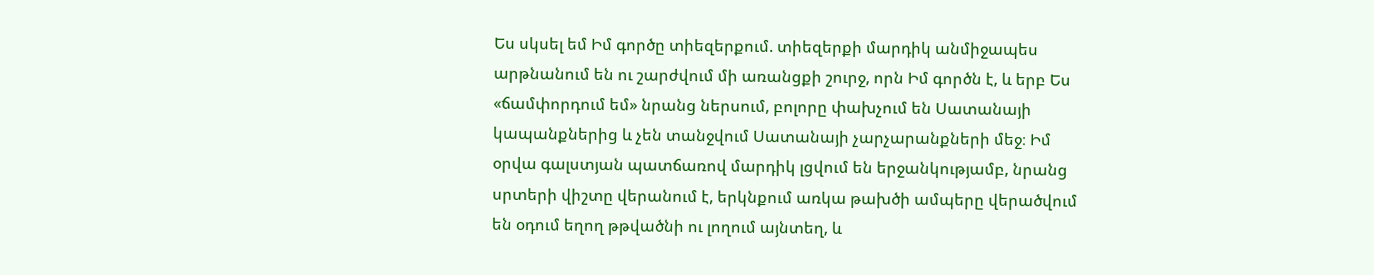Ես սկսել եմ Իմ գործը տիեզերքում. տիեզերքի մարդիկ անմիջապես արթնանում են ու շարժվում մի առանցքի շուրջ, որն Իմ գործն է, և երբ Ես «ճամփորդում եմ» նրանց ներսում, բոլորը փախչում են Սատանայի կապանքներից և չեն տանջվում Սատանայի չարչարանքների մեջ։ Իմ օրվա գալստյան պատճառով մարդիկ լցվում են երջանկությամբ, նրանց սրտերի վիշտը վերանում է, երկնքում առկա թախծի ամպերը վերածվում են օդում եղող թթվածնի ու լողում այնտեղ, և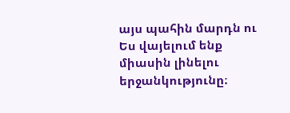այս պահին մարդն ու Ես վայելում ենք միասին լինելու երջանկությունը։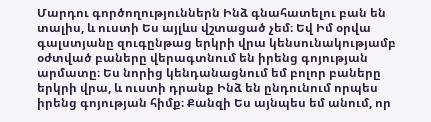Մարդու գործողություններն Ինձ գնահատելու բան են տալիս, և ուստի Ես այլևս վշտացած չեմ։ Եվ Իմ օրվա գալստյանը զուգընթաց երկրի վրա կենսունակությամբ օժտված բաները վերագտնում են իրենց գոյության արմատը։ Ես նորից կենդանացնում եմ բոլոր բաները երկրի վրա, և ուստի դրանք Ինձ են ընդունում որպես իրենց գոյության հիմք։ Քանզի Ես այնպես եմ անում, որ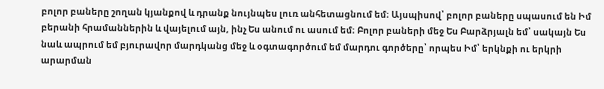բոլոր բաները շողան կյանքով և դրանք նույնպես լուռ անհետացնում եմ։ Այսպիսով՝ բոլոր բաները սպասում են Իմ բերանի հրամաններին և վայելում այն, ինչ Ես անում ու ասում եմ։ Բոլոր բաների մեջ Ես Բարձրյալն եմ՝ սակայն Ես նաև ապրում եմ բյուրավոր մարդկանց մեջ և օգտագործում եմ մարդու գործերը՝ որպես Իմ՝ երկնքի ու երկրի արարման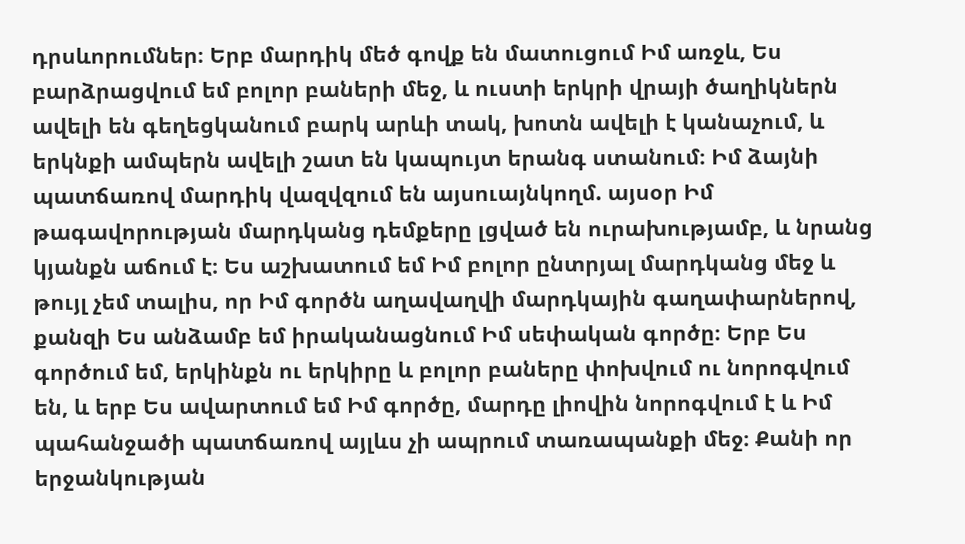դրսևորումներ։ Երբ մարդիկ մեծ գովք են մատուցում Իմ առջև, Ես բարձրացվում եմ բոլոր բաների մեջ, և ուստի երկրի վրայի ծաղիկներն ավելի են գեղեցկանում բարկ արևի տակ, խոտն ավելի է կանաչում, և երկնքի ամպերն ավելի շատ են կապույտ երանգ ստանում։ Իմ ձայնի պատճառով մարդիկ վազվզում են այսուայնկողմ. այսօր Իմ թագավորության մարդկանց դեմքերը լցված են ուրախությամբ, և նրանց կյանքն աճում է։ Ես աշխատում եմ Իմ բոլոր ընտրյալ մարդկանց մեջ և թույլ չեմ տալիս, որ Իմ գործն աղավաղվի մարդկային գաղափարներով, քանզի Ես անձամբ եմ իրականացնում Իմ սեփական գործը։ Երբ Ես գործում եմ, երկինքն ու երկիրը և բոլոր բաները փոխվում ու նորոգվում են, և երբ Ես ավարտում եմ Իմ գործը, մարդը լիովին նորոգվում է և Իմ պահանջածի պատճառով այլևս չի ապրում տառապանքի մեջ։ Քանի որ երջանկության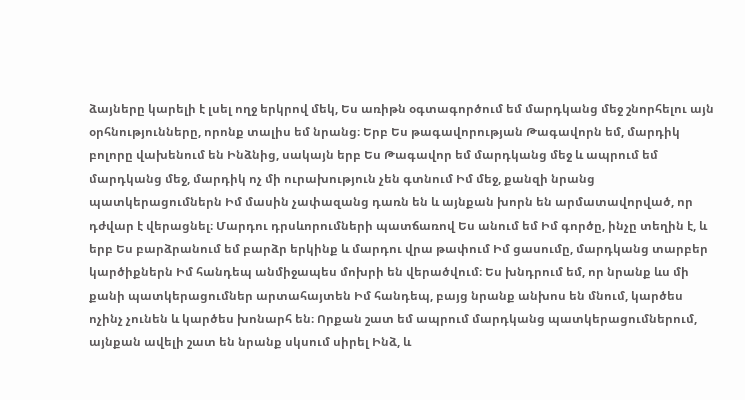ձայները կարելի է լսել ողջ երկրով մեկ, Ես առիթն օգտագործում եմ մարդկանց մեջ շնորհելու այն օրհնությունները, որոնք տալիս եմ նրանց։ Երբ Ես թագավորության Թագավորն եմ, մարդիկ բոլորը վախենում են Ինձնից, սակայն երբ Ես Թագավոր եմ մարդկանց մեջ և ապրում եմ մարդկանց մեջ, մարդիկ ոչ մի ուրախություն չեն գտնում Իմ մեջ, քանզի նրանց պատկերացումներն Իմ մասին չափազանց դառն են և այնքան խորն են արմատավորված, որ դժվար է վերացնել։ Մարդու դրսևորումների պատճառով Ես անում եմ Իմ գործը, ինչը տեղին է, և երբ Ես բարձրանում եմ բարձր երկինք և մարդու վրա թափում Իմ ցասումը, մարդկանց տարբեր կարծիքներն Իմ հանդեպ անմիջապես մոխրի են վերածվում։ Ես խնդրում եմ, որ նրանք ևս մի քանի պատկերացումներ արտահայտեն Իմ հանդեպ, բայց նրանք անխոս են մնում, կարծես ոչինչ չունեն և կարծես խոնարհ են։ Որքան շատ եմ ապրում մարդկանց պատկերացումներում, այնքան ավելի շատ են նրանք սկսում սիրել Ինձ, և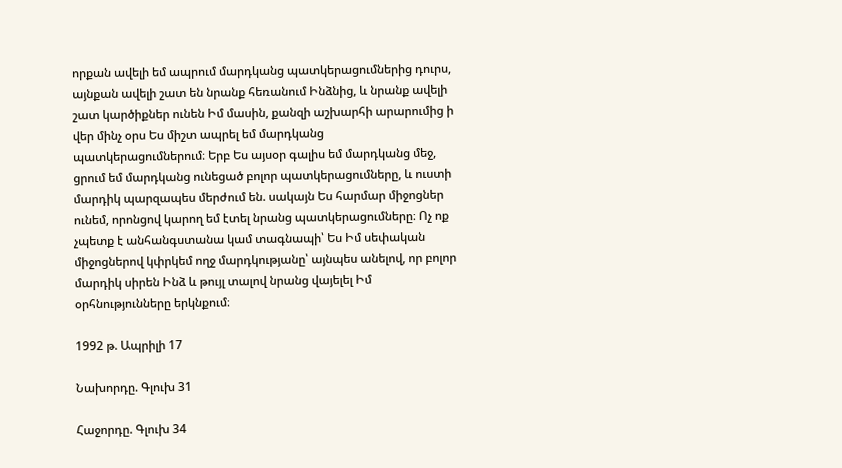որքան ավելի եմ ապրում մարդկանց պատկերացումներից դուրս, այնքան ավելի շատ են նրանք հեռանում Ինձնից, և նրանք ավելի շատ կարծիքներ ունեն Իմ մասին, քանզի աշխարհի արարումից ի վեր մինչ օրս Ես միշտ ապրել եմ մարդկանց պատկերացումներում։ Երբ Ես այսօր գալիս եմ մարդկանց մեջ, ցրում եմ մարդկանց ունեցած բոլոր պատկերացումները, և ուստի մարդիկ պարզապես մերժում են. սակայն Ես հարմար միջոցներ ունեմ, որոնցով կարող եմ էտել նրանց պատկերացումները։ Ոչ ոք չպետք է անհանգստանա կամ տագնապի՝ Ես Իմ սեփական միջոցներով կփրկեմ ողջ մարդկությանը՝ այնպես անելով, որ բոլոր մարդիկ սիրեն Ինձ և թույլ տալով նրանց վայելել Իմ օրհնությունները երկնքում։

1992 թ. Ապրիլի 17

Նախորդը. Գլուխ 31

Հաջորդը. Գլուխ 34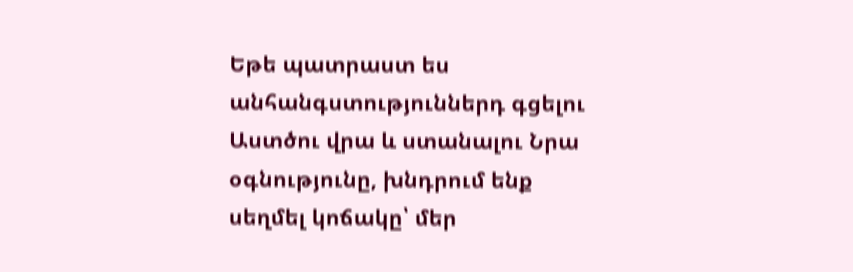Եթե պատրաստ ես անհանգստություններդ գցելու Աստծու վրա և ստանալու Նրա օգնությունը, խնդրում ենք սեղմել կոճակը՝ մեր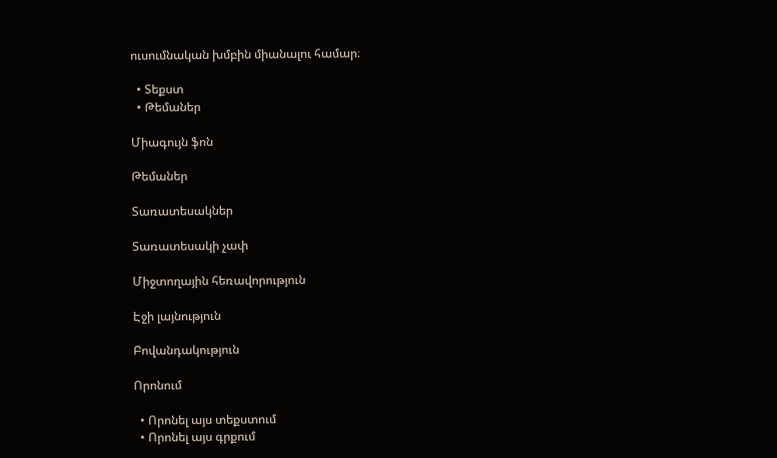ուսումնական խմբին միանալու համար։

  • Տեքստ
  • Թեմաներ

Միագույն ֆոն

Թեմաներ

Տառատեսակներ

Տառատեսակի չափ

Միջտողային հեռավորություն

Էջի լայնություն

Բովանդակություն

Որոնում

  • Որոնել այս տեքստում
  • Որոնել այս գրքում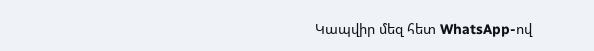Կապվիր մեզ հետ WhatsApp-ով